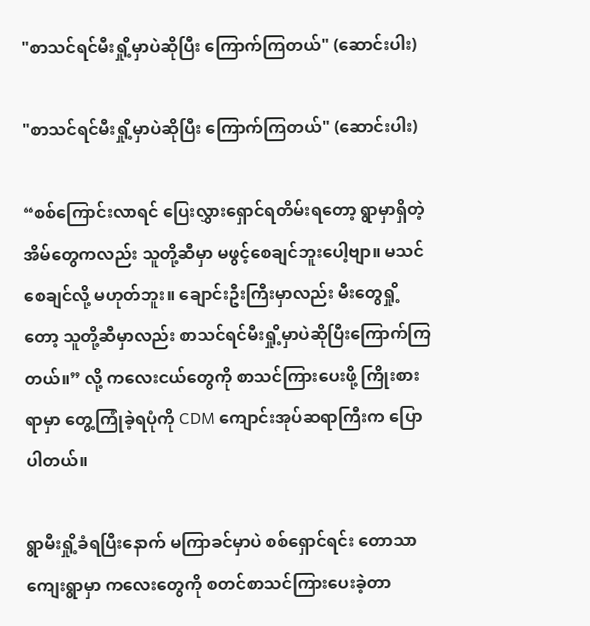"စာသင်ရင်မီးရှို့မှာပဲဆိုပြီး ကြောက်ကြတယ်" (ဆောင်းပါး)

"စာသင်ရင်မီးရှို့မှာပဲဆိုပြီး ကြောက်ကြတယ်" (ဆောင်းပါး)

“စစ်ကြောင်းလာရင် ပြေးလွှားရှောင်ရတိမ်းရတော့ ရွာမှာရှိတဲ့ အိမ်တွေကလည်း သူတို့ဆီမှာ မဖွင့်စေချင်ဘူးပေါ့ဗျာ။ မသင်စေချင်လို့ မဟုတ်ဘူး။ ချောင်းဦးကြီးမှာလည်း မီးတွေရှို့တော့ သူတို့ဆီမှာလည်း စာသင်ရင်မီးရှို့မှာပဲဆိုပြီးကြောက်ကြတယ်။” လို့ ကလေးငယ်တွေကို စာသင်ကြားပေးဖို့ ကြိုးစားရာမှာ တွေ့ကြုံခဲ့ရပုံကို CDM ကျောင်းအုပ်ဆရာကြီးက ပြောပါတယ်။

ရွာမီးရှို့ခံရပြီးနောက် မကြာခင်မှာပဲ စစ်ရှောင်ရင်း တောသာကျေးရွာမှာ ကလေးတွေကို စတင်စာသင်ကြားပေးခဲ့တာ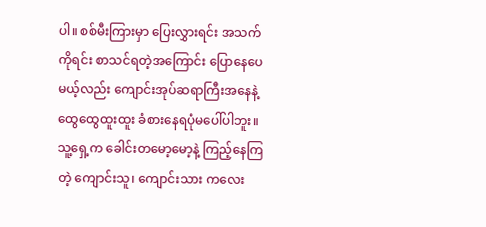ပါ။ စစ်မီးကြားမှာ ပြေးလွှားရင်း အသက်ကိုရင်း စာသင်ရတဲ့အကြောင်း ပြောနေပေမယ့်လည်း ကျောင်းအုပ်ဆရာကြီးအနေနဲ့ ထွေထွေထူးထူး ခံစားနေရပုံမပေါ်ပါဘူး။ သူ့ရှေ့က ခေါင်းတမော့မော့နဲ့ ကြည့်နေကြတဲ့ ကျောင်းသူ၊ ကျောင်းသား ကလေး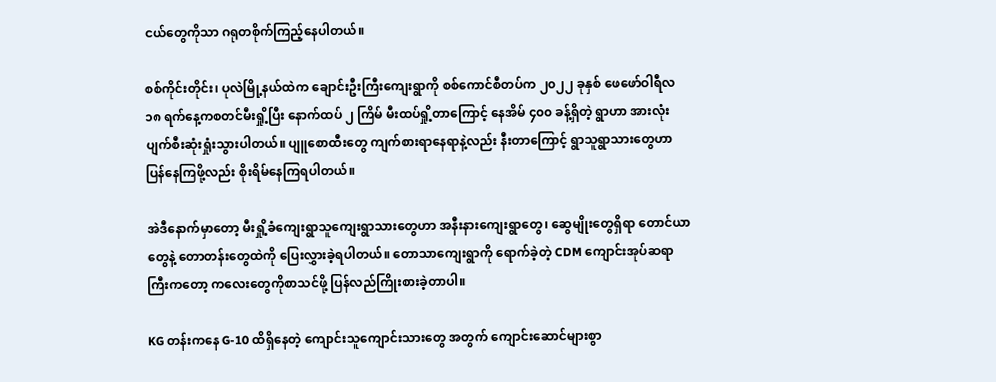ငယ်တွေကိုသာ ဂရုတစိုက်ကြည့်နေပါတယ်။

စစ်ကိုင်းတိုင်း၊ ပုလဲမြို့နယ်ထဲက ချောင်းဦးကြီးကျေးရွာကို စစ်ကောင်စီတပ်က ၂၀၂၂ ခုနှစ် ဖေဖော်ဝါရီလ ၁၈ ရက်နေ့ကစတင်မီးရှို့ပြီး နောက်ထပ် ၂ ကြိမ် မီးထပ်ရှို့တာကြောင့် နေအိမ် ၄၀၀ ခန့်ရှိတဲ့ ရွာဟာ အားလုံး ပျက်စီးဆုံးရှုံးသွားပါတယ်။ ပျူစောထီးတွေ ကျက်စားရာနေရာနဲ့လည်း နီးတာကြောင့် ရွာသူရွာသားတွေဟာ ပြန်နေကြဖို့လည်း စိုးရိမ်နေကြရပါတယ်။

အဲဒီနောက်မှာတော့ မီးရှို့ခံကျေးရွာသူကျေးရွာသားတွေဟာ အနီးနားကျေးရွာတွေ၊ ဆွေမျိုးတွေရှိရာ တောင်ယာတွေနဲ့ တောတန်းတွေထဲကို ပြေးလွှားခဲ့ရပါတယ်။ တောသာကျေးရွာကို ရောက်ခဲ့တဲ့ CDM ကျောင်းအုပ်ဆရာကြီးကတော့ ကလေးတွေကိုစာသင်ဖို့ ပြန်လည်ကြိုးစားခဲ့တာပါ။

KG တန်းကနေ G-10 ထိရှိနေတဲ့ ကျောင်းသူကျောင်းသားတွေ အတွက် ကျောင်းဆောင်များစွာ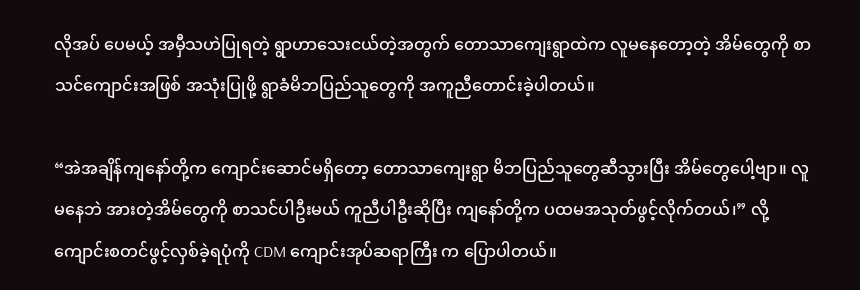လိုအပ် ပေမယ့် အမှီသဟဲပြုရတဲ့ ရွာဟာသေးငယ်တဲ့အတွက် တောသာကျေးရွာထဲက လူမနေတော့တဲ့ အိမ်တွေကို စာသင်ကျောင်းအဖြစ် အသုံးပြုဖို့ ရွာခံမိဘပြည်သူတွေကို အကူညီတောင်းခဲ့ပါတယ်။

“အဲအချိန်ကျနော်တို့က ကျောင်းဆောင်မရှိတော့ တောသာကျေးရွာ မိဘပြည်သူတွေဆီသွားပြီး အိမ်တွေပေါ့ဗျာ။ လူမနေဘဲ အားတဲ့အိမ်တွေကို စာသင်ပါဦးမယ် ကူညီပါဦးဆိုပြီး ကျနော်တို့က ပထမအသုတ်ဖွင့်လိုက်တယ်၊” လို့ ကျောင်းစတင်ဖွင့်လှစ်ခဲ့ရပုံကို CDM ကျောင်းအုပ်ဆရာကြီး က ပြောပါတယ်။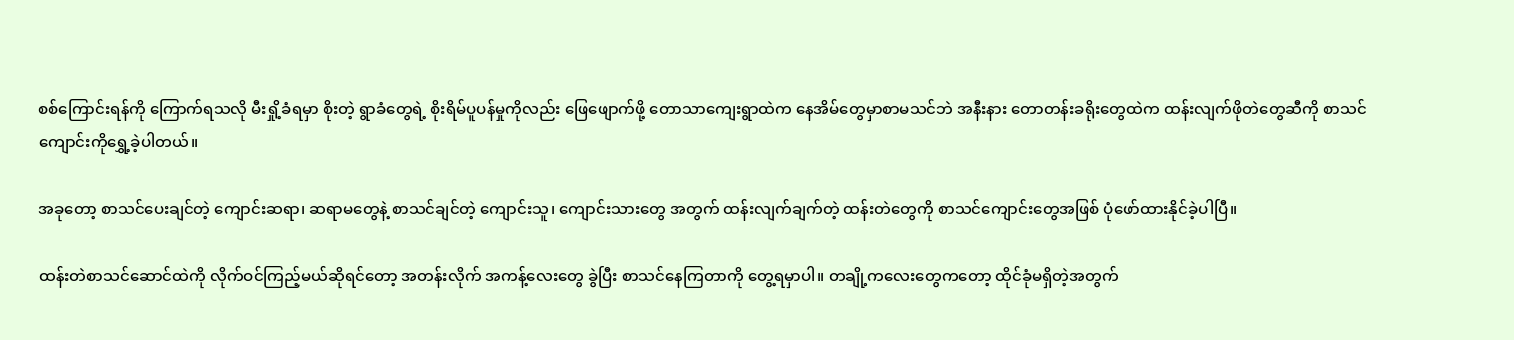စစ်ကြောင်းရန်ကို ကြောက်ရသလို မီးရှို့ခံရမှာ စိုးတဲ့ ရွာခံတွေရဲ့ စိုးရိမ်ပူပန်မှုကိုလည်း ဖြေဖျောက်ဖို့ တောသာကျေးရွာထဲက နေအိမ်တွေမှာစာမသင်ဘဲ အနီးနား တောတန်းခရိုးတွေထဲက ထန်းလျက်ဖိုတဲတွေဆီကို စာသင်ကျောင်းကိုရွှေ့ခဲ့ပါတယ်။

အခုတော့ စာသင်ပေးချင်တဲ့ ကျောင်းဆရာ၊ ဆရာမတွေနဲ့ စာသင်ချင်တဲ့ ကျောင်းသူ၊ ကျောင်းသားတွေ အတွက် ထန်းလျက်ချက်တဲ့ ထန်းတဲတွေကို စာသင်ကျောင်းတွေအဖြစ် ပုံဖော်ထားနိုင်ခဲ့ပါပြီ။

ထန်းတဲစာသင်ဆောင်ထဲကို လိုက်ဝင်ကြည့်မယ်ဆိုရင်တော့ အတန်းလိုက် အကန့်လေးတွေ ခွဲပြီး စာသင်နေကြတာကို တွေ့ရမှာပါ။ တချို့ကလေးတွေကတော့ ထိုင်ခုံမရှိတဲ့အတွက်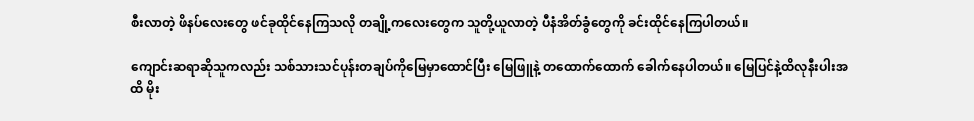စီးလာတဲ့ ဖိနပ်လေးတွေ ဖင်ခုထိုင်နေကြသလို တချို့ကလေးတွေက သူတို့ယူလာတဲ့ ပီနံအိတ်ခွံတွေကို ခင်းထိုင်နေကြပါတယ်။

ကျောင်းဆရာဆိုသူကလည်း သစ်သားသင်ပုန်းတချပ်ကိုမြေမှာထောင်ပြီး မြေဖြူနဲ့ တထောက်ထောက် ခေါက်နေပါတယ်။ မြေပြင်နဲ့ထိလုနီးပါးအထိ မိုး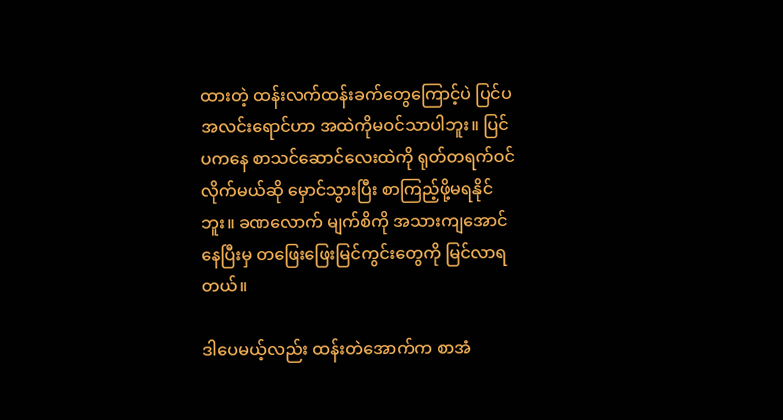ထားတဲ့ ထန်းလက်ထန်းခက်တွေကြောင့်ပဲ ပြင်ပအလင်းရောင်ဟာ အထဲကိုမဝင်သာပါဘူး။ ပြင်ပကနေ စာသင်ဆောင်လေးထဲကို ရုတ်တရက်ဝင်လိုက်မယ်ဆို မှောင်သွားပြီး စာကြည့်ဖို့မရနိုင်ဘူး။ ခဏလောက် မျက်စိကို အသားကျအောင်နေပြီးမှ တဖြေးဖြေးမြင်ကွင်းတွေကို မြင်လာရတယ်။

ဒါပေမယ့်လည်း ထန်းတဲအောက်က စာအံ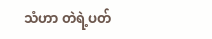သံဟာ တဲရဲ့ပတ်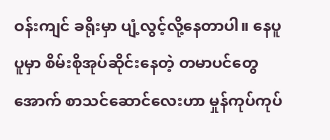ဝန်းကျင် ခရိုးမှာ ပျံ့လွင့်လို့နေတာပါ။ နေပူပူမှာ စိမ်းစိုအုပ်ဆိုင်းနေတဲ့ တမာပင်တွေအောက် စာသင်ဆောင်လေးဟာ မှုန်ကုပ်ကုပ်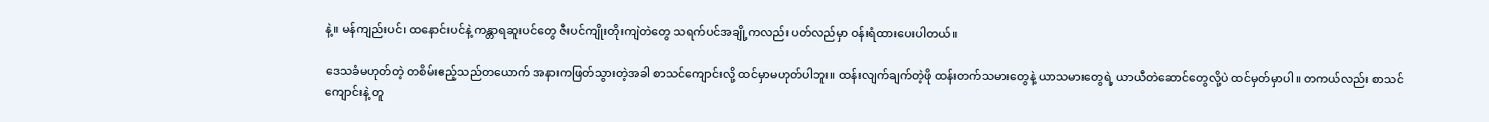နဲ့။ မန်ကျည်းပင်၊ ထနောင်းပင်နဲ့ ကန္တာရဆူးပင်တွေ ဇီးပင်ကျိုးတိုးကျဲတဲတွေ သရက်ပင်အချို့ကလည်း ပတ်လည်မှာ ဝန်းရံထားပေးပါတယ်။

ဒေသခံမဟုတ်တဲ့ တစိမ်းဧည့်သည်တယောက် အနားကဖြတ်သွားတဲ့အခါ စာသင်ကျောင်းလို့ ထင်မှာမဟုတ်ပါဘူး။ ထန်းလျက်ချက်တဲ့ဖို ထန်းတက်သမားတွေနဲ့ ယာသမားတွေရဲ့ ယာယီတဲဆောင်တွေလို့ပဲ ထင်မှတ်မှာပါ။ တကယ်လည်း စာသင်ကျောင်းနဲ့ တူ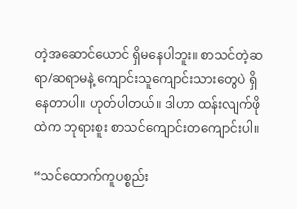တဲ့အဆောင်ယောင် ရှိမနေပါဘူး။ စာသင်တဲ့ဆရာ/ဆရာမနဲ့ ကျောင်းသူကျောင်းသားတွေပဲ ရှိနေတာပါ။ ဟုတ်ပါတယ်။ ဒါဟာ ထန်းလျက်ဖိုထဲက ဘုရားစူး စာသင်ကျောင်းတကျောင်းပါ။

“သင်ထောက်ကူပစ္စည်း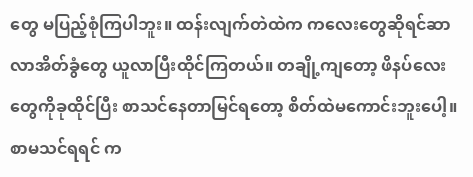တွေ မပြည့်စုံကြပါဘူး။ ထန်းလျက်တဲထဲက ကလေးတွေဆိုရင်ဆာလာအိတ်ခွံတွေ ယူလာပြီးထိုင်ကြတယ်။ တချို့ကျတော့ ဖိနပ်လေးတွေကိုခုထိုင်ပြီး စာသင်နေတာမြင်ရတော့ စိတ်ထဲမကောင်းဘူးပေါ့။ စာမသင်ရရင် က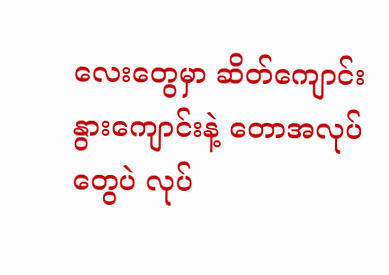လေးတွေမှာ ဆိတ်ကျောင်းနွားကျောင်းနဲ့ တောအလုပ်တွေပဲ လုပ်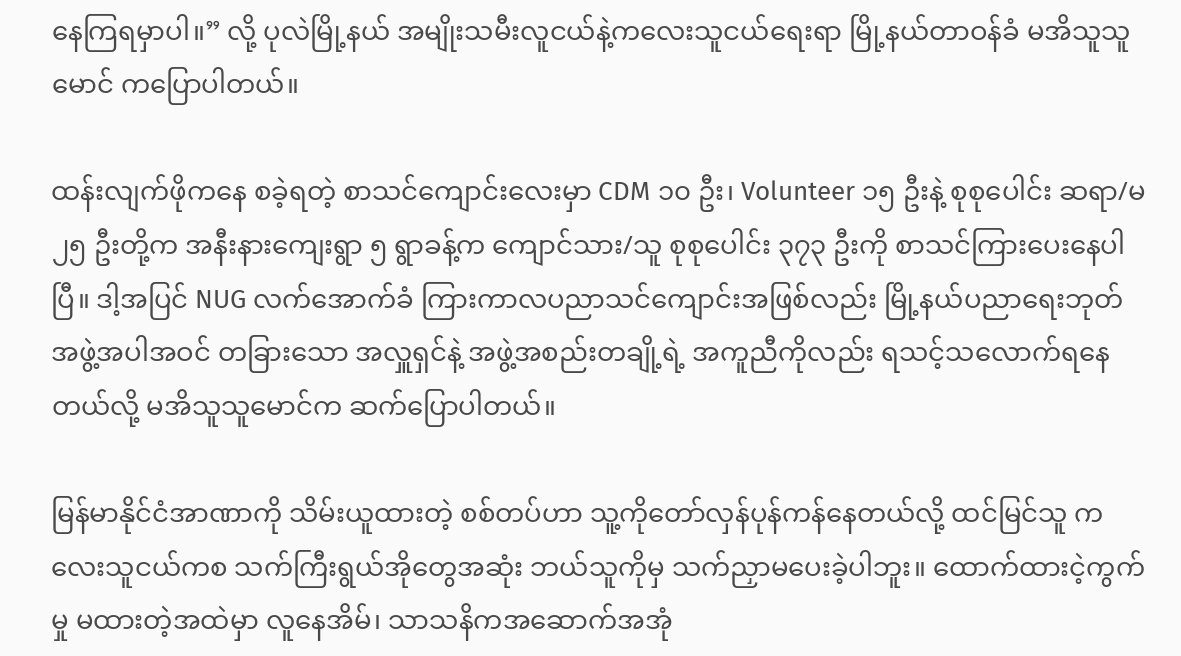နေကြရမှာပါ။” လို့ ပုလဲမြို့နယ် အမျိုးသမီးလူငယ်နဲ့ကလေးသူငယ်ရေးရာ မြို့နယ်တာဝန်ခံ မအိသူသူမောင် ကပြောပါတယ်။

ထန်းလျက်ဖိုကနေ စခဲ့ရတဲ့ စာသင်ကျောင်းလေးမှာ CDM ၁၀ ဦး၊ Volunteer ၁၅ ဦးနဲ့ စုစုပေါင်း ဆရာ/မ ၂၅ ဦးတို့က အနီးနားကျေးရွာ ၅ ရွာခန့်က ကျောင်သား/သူ စုစုပေါင်း ၃၇၃ ဦးကို စာသင်ကြားပေးနေပါပြီ။ ဒါ့အပြင် NUG လက်အောက်ခံ ကြားကာလပညာသင်ကျောင်းအဖြစ်လည်း မြို့နယ်ပညာရေးဘုတ်အဖွဲ့အပါအဝင် တခြားသော အလှူရှင်နဲ့ အဖွဲ့အစည်းတချို့ရဲ့ အကူညီကိုလည်း ရသင့်သလောက်ရနေတယ်လို့ မအိသူသူမောင်က ဆက်ပြောပါတယ်။

မြန်မာနိုင်ငံအာဏာကို သိမ်းယူထားတဲ့ စစ်တပ်ဟာ သူ့ကိုတော်လှန်ပုန်ကန်နေတယ်လို့ ထင်မြင်သူ ကလေးသူငယ်ကစ သက်ကြီးရွယ်အိုတွေအဆုံး ဘယ်သူကိုမှ သက်ညှာမပေးခဲ့ပါဘူး။ ထောက်ထားငဲ့ကွက်မှု မထားတဲ့အထဲမှာ လူနေအိမ်၊ သာသနိကအဆောက်အအုံ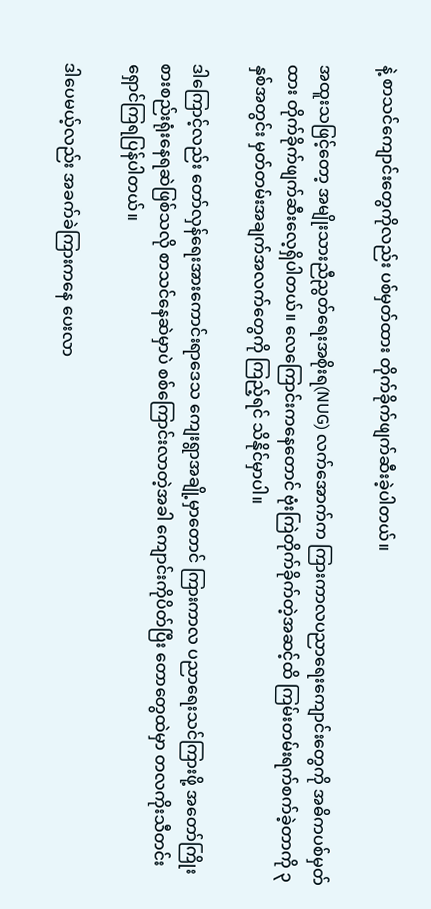နဲ့ စာသင်ကျောင်းတွေကိုလည်း ပစ်မှတ်ထား တိုက်ခိုက်ဖျက်ဆီးခဲ့ပါတယ်။

အထူးသဖြင့်တော့ အမျိုးသားညီညွတ်ရေးအစိုးရ(NUG) လက်အောက်က ကြားကာလပညာရေးကျောင်းတွေကို အဓိကပစ်မှတ်ထား တိုက်ခိုက်ဖျက်ဆီးလေ့ရှိပါတယ်။ လေကြောင်းကနေတောင် ဗုံးကြဲတိုက်ခိုက်တဲ့အဆင့်ထိ ကြမ်းတမ်းရက်စက်ခဲ့တာကို ၃ နှစ်အတွင်း မှတ်တမ်းအချက်အလက်တွေကို ကြည့်ရင် သိနိုင်မှာပါ။

ဒါကြောင့်လည်း တော်လှန်ရေးအားကောင်းရာဒေသ ကျေးရွာအချို့မှာတောင် ကြားကာလ ပညာရေးသင်ကြားဖို့ အတော်ကြိုးစားစည်းရုံးနေရဆဲဖြစ်သလို စာသင်နေဆဲမှာပဲ စစ်ကြောင်းလာတဲ့အခါ ကျောင်းကိုပိတ်ပြီး တောတွေထဲမှာ တလကိုးသီတင်း ရှောင်ကြရပြန်ပါတယ်။

ဒါပေမယ့်လည်း အခက်ခဲကြားကနေ ပေးလာ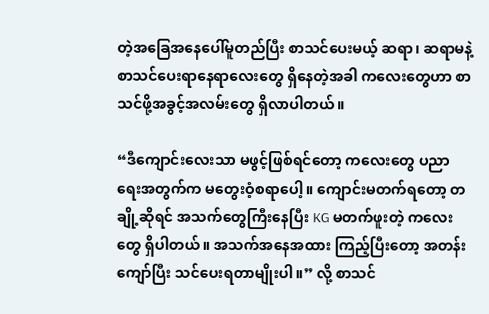တဲ့အခြေအနေပေါ်မူတည်ပြီး စာသင်ပေးမယ့် ဆရာ၊ ဆရာမနဲ့ စာသင်ပေးရာနေရာလေးတွေ ရှိနေတဲ့အခါ ကလေးတွေဟာ စာသင်ဖို့အခွင့်အလမ်းတွေ ရှိလာပါတယ်။

“ဒီကျောင်းလေးသာ မဖွင့်ဖြစ်ရင်တော့ ကလေးတွေ ပညာရေးအတွက်က မတွေးဝံ့စရာပေါ့။ ကျောင်းမတက်ရတော့ တချို့ဆိုရင် အသက်တွေကြီးနေပြီး KG မတက်ဖူးတဲ့ ကလေးတွေ ရှိပါတယ်။ အသက်အနေအထား ကြည့်ပြီးတော့ အတန်းကျော်ပြီး သင်ပေးရတာမျိုးပါ။” လို့ စာသင်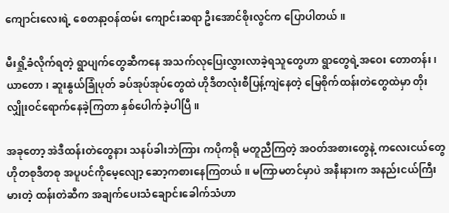ကျောင်းလေးရဲ့ စေတနာ့ဝန်ထမ်း ကျောင်းဆရာ ဦးအောင်စိုးလွင်က ပြောပါတယ်။

မီးရှို့ခံလိုက်ရတဲ့ ရွာပျက်တွေဆီကနေ အသက်လုပြေးလွှားလာခဲ့ရသူတွေဟာ ရွာတွေရဲ့အဝေး တောတန်း၊ ယာတော၊ ဆူးနွယ်ခြုံပုတ် ခပ်အုပ်အုပ်တွေထဲ ဟိုဒီတလုံးစီပြန့်ကျဲနေတဲ့ မြေစိုက်ထန်းတဲတွေထဲမှာ တိုးလျှိုးဝင်ရောက်နေခဲ့ကြတာ နှစ်ပေါက်ခဲ့ပါပြီ။

အခုတော့ အဲဒီထန်းတဲတွေနား သနပ်ခါးဘဲကြား ကပိုကရို မတူညီကြတဲ့ အဝတ်အစားတွေနဲ့ ကလေးငယ်တွေ ဟိုတစုဒီတစု အပူပင်ကိုမေ့လျော့ ဆော့ကစားနေကြတယ်။ မကြာမတင်မှာပဲ အနီးနားက အနည်းငယ်ကြီးမားတဲ့ ထန်းတဲဆီက အချက်ပေးသံချောင်းခေါက်သံဟာ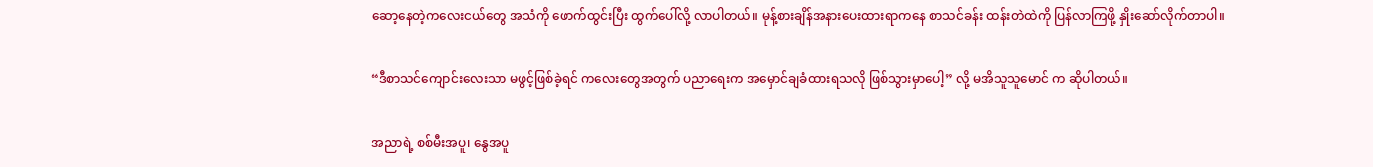ဆော့နေတဲ့ကလေးငယ်တွေ အသံကို ဖောက်ထွင်းပြီး ထွက်ပေါ်လို့ လာပါတယ်။ မုန့်စားချိန်အနားပေးထားရာကနေ စာသင်ခန်း ထန်းတဲထဲကို ပြန်လာကြဖို့ နှိုးဆော်လိုက်တာပါ။

“ဒီစာသင်ကျောင်းလေးသာ မဖွင့်ဖြစ်ခဲ့ရင် ကလေးတွေအတွက် ပညာရေးက အမှောင်ချခံထားရသလို ဖြစ်သွားမှာပေါ့” လို့ မအိသူသူမောင် က ဆိုပါတယ်။

အညာရဲ့ စစ်မီးအပူ၊ နွေအပူ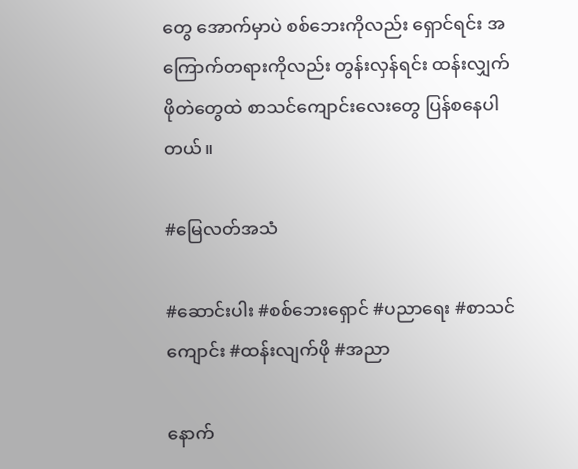တွေ အောက်မှာပဲ စစ်ဘေးကိုလည်း ရှောင်ရင်း အကြောက်တရားကိုလည်း တွန်းလှန်ရင်း ထန်းလျှက်ဖိုတဲတွေထဲ စာသင်ကျောင်းလေးတွေ ပြန်စနေပါတယ်။

#မြေလတ်အသံ

#ဆောင်းပါး #စစ်ဘေးရှောင် #ပညာရေး #စာသင်ကျောင်း #ထန်းလျက်ဖို #အညာ

နောက်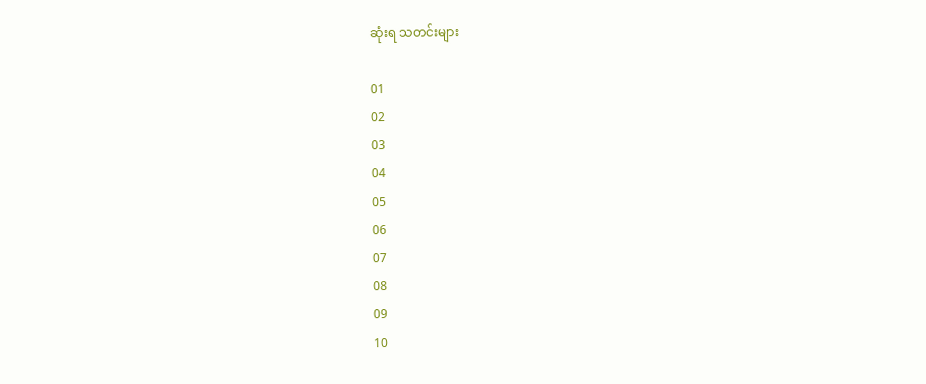ဆုံးရ သတင်းများ

01
02
03
04
05
06
07
08
09
10